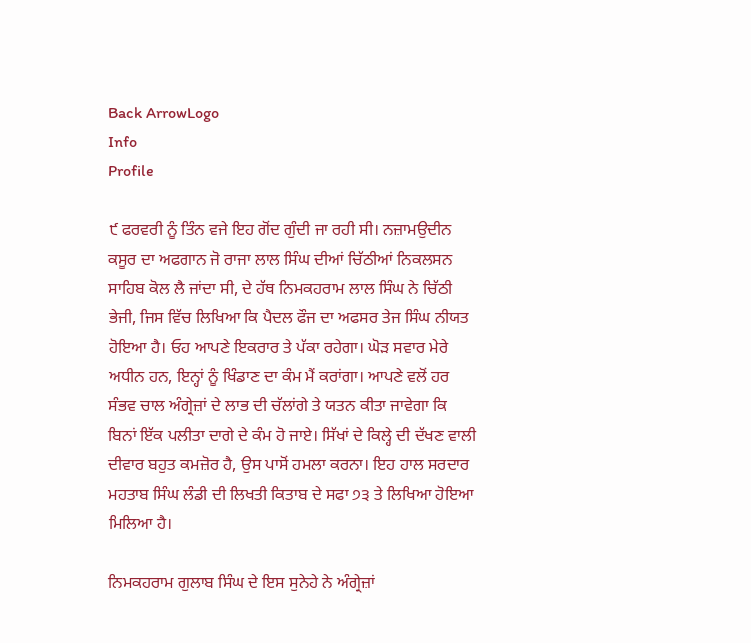Back ArrowLogo
Info
Profile

੯ ਫਰਵਰੀ ਨੂੰ ਤਿੰਨ ਵਜੇ ਇਹ ਗੋਂਦ ਗੁੰਦੀ ਜਾ ਰਹੀ ਸੀ। ਨਜ਼ਾਮਉਦੀਨ ਕਸੂਰ ਦਾ ਅਫਗਾਨ ਜੋ ਰਾਜਾ ਲਾਲ ਸਿੰਘ ਦੀਆਂ ਚਿੱਠੀਆਂ ਨਿਕਲਸਨ ਸਾਹਿਬ ਕੋਲ ਲੈ ਜਾਂਦਾ ਸੀ, ਦੇ ਹੱਥ ਨਿਮਕਹਰਾਮ ਲਾਲ ਸਿੰਘ ਨੇ ਚਿੱਠੀ ਭੇਜੀ, ਜਿਸ ਵਿੱਚ ਲਿਖਿਆ ਕਿ ਪੈਦਲ ਫੌਜ ਦਾ ਅਫਸਰ ਤੇਜ ਸਿੰਘ ਨੀਯਤ ਹੋਇਆ ਹੈ। ਓਹ ਆਪਣੇ ਇਕਰਾਰ ਤੇ ਪੱਕਾ ਰਹੇਗਾ। ਘੋੜ ਸਵਾਰ ਮੇਰੇ ਅਧੀਨ ਹਨ, ਇਨ੍ਹਾਂ ਨੂੰ ਖਿੰਡਾਣ ਦਾ ਕੰਮ ਮੈਂ ਕਰਾਂਗਾ। ਆਪਣੇ ਵਲੋਂ ਹਰ ਸੰਭਵ ਚਾਲ ਅੰਗ੍ਰੇਜ਼ਾਂ ਦੇ ਲਾਭ ਦੀ ਚੱਲਾਂਗੇ ਤੇ ਯਤਨ ਕੀਤਾ ਜਾਵੇਗਾ ਕਿ ਬਿਨਾਂ ਇੱਕ ਪਲੀਤਾ ਦਾਗੇ ਦੇ ਕੰਮ ਹੋ ਜਾਏ। ਸਿੱਖਾਂ ਦੇ ਕਿਲ੍ਹੇ ਦੀ ਦੱਖਣ ਵਾਲੀ ਦੀਵਾਰ ਬਹੁਤ ਕਮਜ਼ੋਰ ਹੈ, ਉਸ ਪਾਸੋਂ ਹਮਲਾ ਕਰਨਾ। ਇਹ ਹਾਲ ਸਰਦਾਰ ਮਹਤਾਬ ਸਿੰਘ ਲੰਡੀ ਦੀ ਲਿਖਤੀ ਕਿਤਾਬ ਦੇ ਸਫਾ ੭੩ ਤੇ ਲਿਖਿਆ ਹੋਇਆ ਮਿਲਿਆ ਹੈ।

ਨਿਮਕਹਰਾਮ ਗੁਲਾਬ ਸਿੰਘ ਦੇ ਇਸ ਸੁਨੇਹੇ ਨੇ ਅੰਗ੍ਰੇਜ਼ਾਂ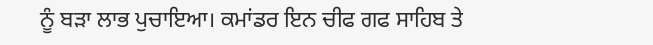ਨੂੰ ਬੜਾ ਲਾਭ ਪੁਚਾਇਆ। ਕਮਾਂਡਰ ਇਨ ਚੀਫ ਗਫ ਸਾਹਿਬ ਤੇ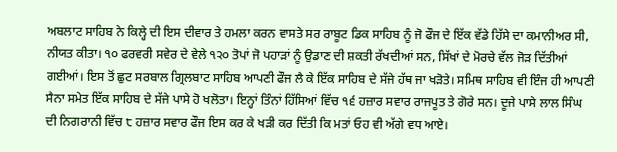ਅਬਲਾਟ ਸਾਹਿਬ ਨੇ ਕਿਲ੍ਹੇ ਦੀ ਇਸ ਦੀਵਾਰ ਤੇ ਹਮਲਾ ਕਰਨ ਵਾਸਤੇ ਸਰ ਰਾਬੂਟ ਡਿਕ ਸਾਹਿਬ ਨੂੰ ਜੋ ਫੌਜ ਦੇ ਇੱਕ ਵੱਡੇ ਹਿੱਸੇ ਦਾ ਕਮਾਨੀਅਰ ਸੀ, ਨੀਯਤ ਕੀਤਾ। ੧੦ ਫਰਵਰੀ ਸਵੇਰ ਦੇ ਵੇਲੇ ੧੨੦ ਤੋਪਾਂ ਜੋ ਪਹਾੜਾਂ ਨੂੰ ਉਡਾਣ ਦੀ ਸ਼ਕਤੀ ਰੱਖਦੀਆਂ ਸਨ, ਸਿੱਖਾਂ ਦੇ ਮੋਰਚੇ ਵੱਲ ਜੋੜ ਦਿੱਤੀਆਂ ਗਈਆਂ। ਇਸ ਤੋਂ ਛੁਟ ਸਰਬਾਲ ਗ੍ਰਿਲਬਾਟ ਸਾਹਿਬ ਆਪਣੀ ਫੌਜ ਲੈ ਕੇ ਇੱਕ ਸਾਹਿਬ ਦੇ ਸੱਜੇ ਹੱਥ ਜਾ ਖੜੋਤੇ। ਸਮਿਥ ਸਾਹਿਬ ਵੀ ਇੰਜ ਹੀ ਆਪਣੀ ਸੈਨਾ ਸਮੇਤ ਇੱਕ ਸਾਹਿਬ ਦੇ ਸੱਜੇ ਪਾਸੇ ਹੋ ਖਲੋਤਾ। ਇਨ੍ਹਾਂ ਤਿੰਨਾਂ ਹਿੱਸਿਆਂ ਵਿੱਚ ੧੬ ਹਜ਼ਾਰ ਸਵਾਰ ਰਾਜਪੂਤ ਤੇ ਗੋਰੇ ਸਨ। ਦੂਜੇ ਪਾਸੇ ਲਾਲ ਸਿੰਘ ਦੀ ਨਿਗਰਾਨੀ ਵਿੱਚ ੮ ਹਜ਼ਾਰ ਸਵਾਰ ਫੌਜ ਇਸ ਕਰ ਕੇ ਖੜੀ ਕਰ ਦਿੱਤੀ ਕਿ ਮਤਾਂ ਓਹ ਵੀ ਅੱਗੇ ਵਧ ਆਏ।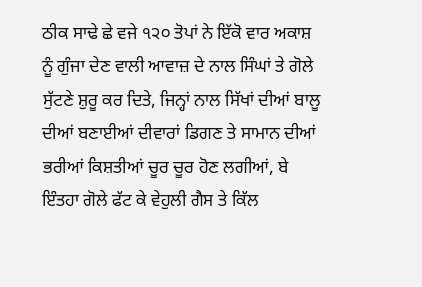ਠੀਕ ਸਾਢੇ ਛੇ ਵਜੇ ੧੨੦ ਤੋਪਾਂ ਨੇ ਇੱਕੋ ਵਾਰ ਅਕਾਸ਼ ਨੂੰ ਗੁੰਜਾ ਦੇਣ ਵਾਲੀ ਆਵਾਜ਼ ਦੇ ਨਾਲ ਸਿੰਘਾਂ ਤੇ ਗੋਲੇ ਸੁੱਟਣੇ ਸ਼ੁਰੂ ਕਰ ਦਿਤੇ, ਜਿਨ੍ਹਾਂ ਨਾਲ ਸਿੱਖਾਂ ਦੀਆਂ ਬਾਲੂ ਦੀਆਂ ਬਣਾਈਆਂ ਦੀਵਾਰਾਂ ਡਿਗਣ ਤੇ ਸਾਮਾਨ ਦੀਆਂ ਭਰੀਆਂ ਕਿਸ਼ਤੀਆਂ ਚੂਰ ਚੂਰ ਹੋਣ ਲਗੀਆਂ, ਬੇ ਇੰਤਹਾ ਗੋਲੇ ਫੱਟ ਕੇ ਵੇਹੁਲੀ ਗੈਸ ਤੇ ਕਿੱਲ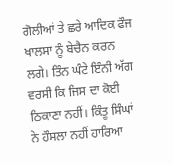ਗੋਲੀਆਂ ਤੇ ਛਰੇ ਆਦਿਕ ਫੌਜ ਖਾਲਸਾ ਨੂੰ ਬੇਚੈਨ ਕਰਨ ਲਗੇ। ਤਿੰਨ ਘੰਟੇ ਇੰਨੀ ਅੱਗ ਵਰਸੀ ਕਿ ਜਿਸ ਦਾ ਕੋਈ ਠਿਕਾਣਾ ਨਹੀਂ। ਕਿੰਤੂ ਸਿੰਘਾਂ ਨੇ ਹੌਸਲਾ ਨਹੀਂ ਹਾਰਿਆ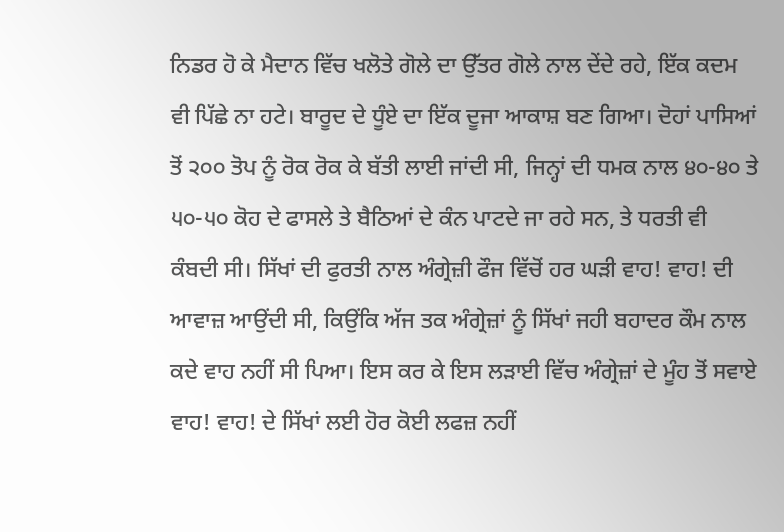ਨਿਡਰ ਹੋ ਕੇ ਮੈਦਾਨ ਵਿੱਚ ਖਲੋਤੇ ਗੋਲੇ ਦਾ ਉੱਤਰ ਗੋਲੇ ਨਾਲ ਦੇਂਦੇ ਰਹੇ, ਇੱਕ ਕਦਮ ਵੀ ਪਿੱਛੇ ਨਾ ਹਟੇ। ਬਾਰੂਦ ਦੇ ਧੂੰਏ ਦਾ ਇੱਕ ਦੂਜਾ ਆਕਾਸ਼ ਬਣ ਗਿਆ। ਦੋਹਾਂ ਪਾਸਿਆਂ ਤੋਂ ੨੦੦ ਤੋਪ ਨੂੰ ਰੋਕ ਰੋਕ ਕੇ ਬੱਤੀ ਲਾਈ ਜਾਂਦੀ ਸੀ, ਜਿਨ੍ਹਾਂ ਦੀ ਧਮਕ ਨਾਲ ੪੦-੪੦ ਤੇ ੫੦-੫੦ ਕੋਹ ਦੇ ਫਾਸਲੇ ਤੇ ਬੈਠਿਆਂ ਦੇ ਕੰਨ ਪਾਟਦੇ ਜਾ ਰਹੇ ਸਨ, ਤੇ ਧਰਤੀ ਵੀ ਕੰਬਦੀ ਸੀ। ਸਿੱਖਾਂ ਦੀ ਫੁਰਤੀ ਨਾਲ ਅੰਗ੍ਰੇਜ਼ੀ ਫੌਜ ਵਿੱਚੋਂ ਹਰ ਘੜੀ ਵਾਹ! ਵਾਹ! ਦੀ ਆਵਾਜ਼ ਆਉਂਦੀ ਸੀ, ਕਿਉਂਕਿ ਅੱਜ ਤਕ ਅੰਗ੍ਰੇਜ਼ਾਂ ਨੂੰ ਸਿੱਖਾਂ ਜਹੀ ਬਹਾਦਰ ਕੌਮ ਨਾਲ ਕਦੇ ਵਾਹ ਨਹੀਂ ਸੀ ਪਿਆ। ਇਸ ਕਰ ਕੇ ਇਸ ਲੜਾਈ ਵਿੱਚ ਅੰਗ੍ਰੇਜ਼ਾਂ ਦੇ ਮੂੰਹ ਤੋਂ ਸਵਾਏ ਵਾਹ! ਵਾਹ! ਦੇ ਸਿੱਖਾਂ ਲਈ ਹੋਰ ਕੋਈ ਲਫਜ਼ ਨਹੀਂ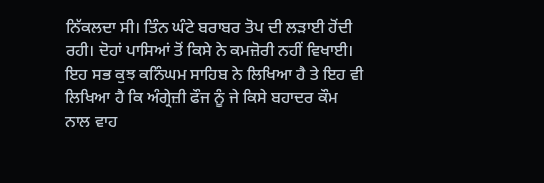ਨਿੱਕਲਦਾ ਸੀ। ਤਿੰਨ ਘੰਟੇ ਬਰਾਬਰ ਤੋਪ ਦੀ ਲੜਾਈ ਹੋਂਦੀ ਰਹੀ। ਦੋਹਾਂ ਪਾਸਿਆਂ ਤੋਂ ਕਿਸੇ ਨੇ ਕਮਜ਼ੋਰੀ ਨਹੀਂ ਵਿਖਾਈ। ਇਹ ਸਭ ਕੁਝ ਕਨਿੰਘਮ ਸਾਹਿਬ ਨੇ ਲਿਖਿਆ ਹੈ ਤੇ ਇਹ ਵੀ ਲਿਖਿਆ ਹੈ ਕਿ ਅੰਗ੍ਰੇਜ਼ੀ ਫੌਜ ਨੂੰ ਜੇ ਕਿਸੇ ਬਹਾਦਰ ਕੌਮ ਨਾਲ ਵਾਹ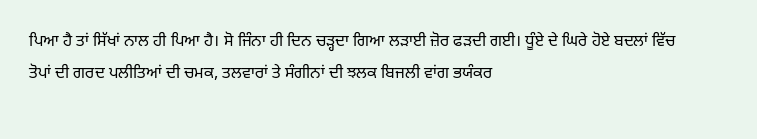ਪਿਆ ਹੈ ਤਾਂ ਸਿੱਖਾਂ ਨਾਲ ਹੀ ਪਿਆ ਹੈ। ਸੋ ਜਿੰਨਾ ਹੀ ਦਿਨ ਚੜ੍ਹਦਾ ਗਿਆ ਲੜਾਈ ਜ਼ੋਰ ਫੜਦੀ ਗਈ। ਧੂੰਏ ਦੇ ਘਿਰੇ ਹੋਏ ਬਦਲਾਂ ਵਿੱਚ ਤੋਪਾਂ ਦੀ ਗਰਦ ਪਲੀਤਿਆਂ ਦੀ ਚਮਕ, ਤਲਵਾਰਾਂ ਤੇ ਸੰਗੀਨਾਂ ਦੀ ਝਲਕ ਬਿਜਲੀ ਵਾਂਗ ਭਯੰਕਰ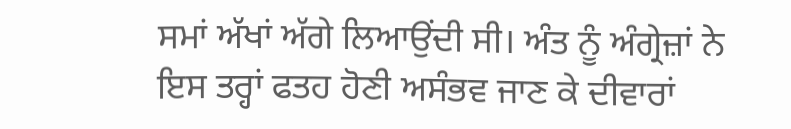ਸਮਾਂ ਅੱਖਾਂ ਅੱਗੇ ਲਿਆਉਂਦੀ ਸੀ। ਅੰਤ ਨੂੰ ਅੰਗ੍ਰੇਜ਼ਾਂ ਨੇ ਇਸ ਤਰ੍ਹਾਂ ਫਤਹ ਹੋਣੀ ਅਸੰਭਵ ਜਾਣ ਕੇ ਦੀਵਾਰਾਂ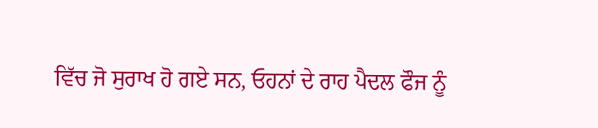ਵਿੱਚ ਜੋ ਸੁਰਾਖ ਹੋ ਗਏ ਸਨ, ਓਹਨਾਂ ਦੇ ਰਾਹ ਪੈਦਲ ਫੌਜ ਨੂੰ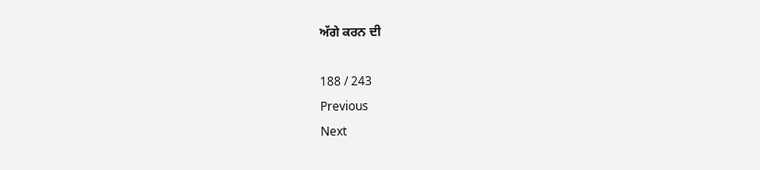ਅੱਗੇ ਕਰਨ ਦੀ

188 / 243
Previous
Next